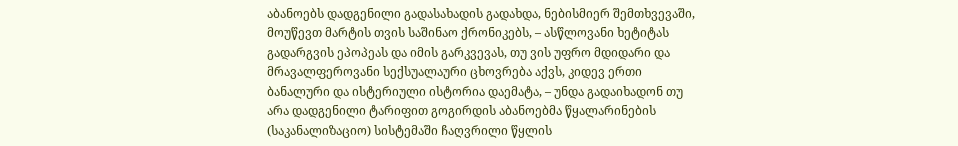აბანოებს დადგენილი გადასახადის გადახდა, ნებისმიერ შემთხვევაში, მოუწევთ მარტის თვის საშინაო ქრონიკებს, – ასწლოვანი ხეტიტას გადარგვის ეპოპეას და იმის გარკვევას, თუ ვის უფრო მდიდარი და მრავალფეროვანი სექსუალაური ცხოვრება აქვს, კიდევ ერთი ბანალური და ისტერიული ისტორია დაემატა, – უნდა გადაიხადონ თუ არა დადგენილი ტარიფით გოგირდის აბანოებმა წყალარინების (საკანალიზაციო) სისტემაში ჩაღვრილი წყლის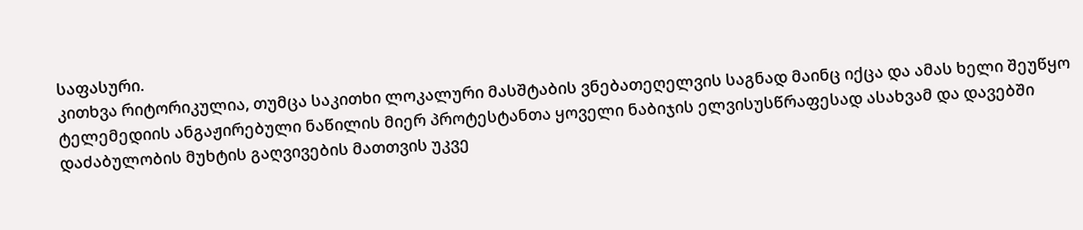საფასური.
კითხვა რიტორიკულია, თუმცა საკითხი ლოკალური მასშტაბის ვნებათეღელვის საგნად მაინც იქცა და ამას ხელი შეუწყო ტელემედიის ანგაჟირებული ნაწილის მიერ პროტესტანთა ყოველი ნაბიჯის ელვისუსწრაფესად ასახვამ და დავებში დაძაბულობის მუხტის გაღვივების მათთვის უკვე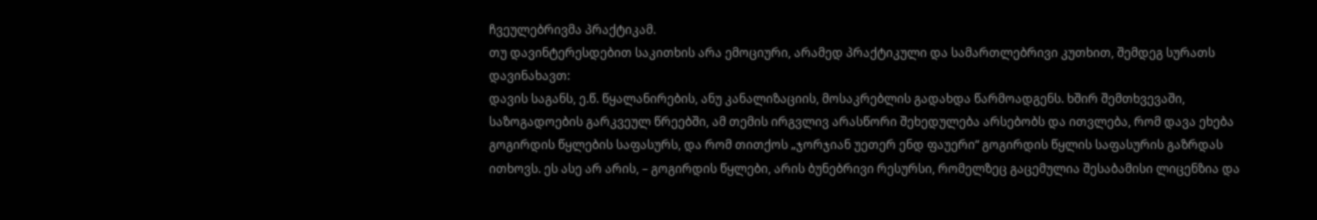ჩვეულებრივმა პრაქტიკამ.
თუ დავინტერესდებით საკითხის არა ემოციური, არამედ პრაქტიკული და სამართლებრივი კუთხით, შემდეგ სურათს დავინახავთ:
დავის საგანს, ე.წ. წყალანირების, ანუ კანალიზაციის, მოსაკრებლის გადახდა წარმოადგენს. ხშირ შემთხვევაში, საზოგადოების გარკვეულ წრეებში, ამ თემის ირგვლივ არასწორი შეხედულება არსებობს და ითვლება, რომ დავა ეხება გოგირდის წყლების საფასურს, და რომ თითქოს „ჯორჯიან უეთერ ენდ ფაუერი“ გოგირდის წყლის საფასურის გაზრდას ითხოვს. ეს ასე არ არის, – გოგირდის წყლები, არის ბუნებრივი რესურსი, რომელზეც გაცემულია შესაბამისი ლიცენზია და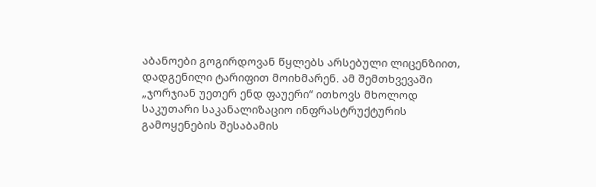აბანოები გოგირდოვან წყლებს არსებული ლიცენზიით, დადგენილი ტარიფით მოიხმარენ. ამ შემთხვევაში „ჯორჯიან უეთერ ენდ ფაუერი“ ითხოვს მხოლოდ საკუთარი საკანალიზაციო ინფრასტრუქტურის გამოყენების შესაბამის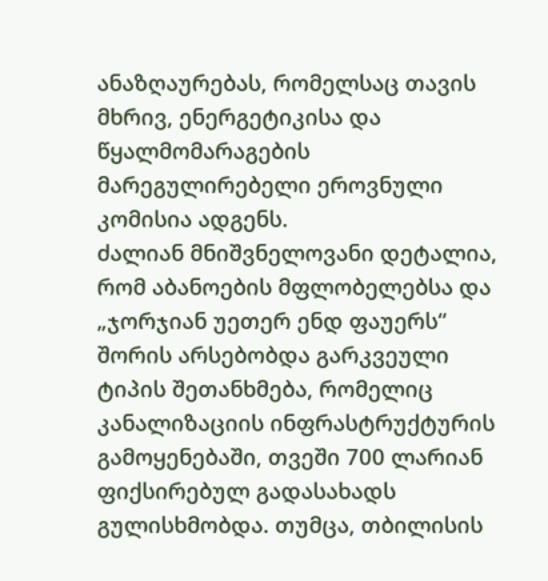ანაზღაურებას, რომელსაც თავის მხრივ, ენერგეტიკისა და წყალმომარაგების მარეგულირებელი ეროვნული კომისია ადგენს.
ძალიან მნიშვნელოვანი დეტალია, რომ აბანოების მფლობელებსა და „ჯორჯიან უეთერ ენდ ფაუერს“ შორის არსებობდა გარკვეული ტიპის შეთანხმება, რომელიც კანალიზაციის ინფრასტრუქტურის გამოყენებაში, თვეში 700 ლარიან ფიქსირებულ გადასახადს გულისხმობდა. თუმცა, თბილისის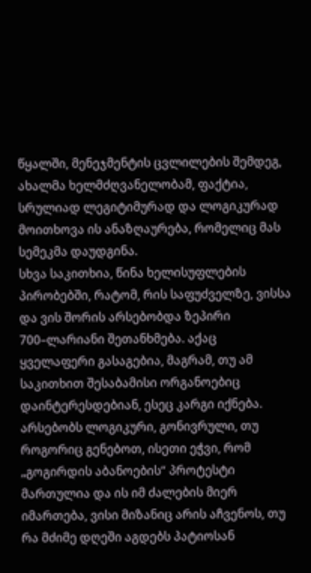წყალში, მენეჯმენტის ცვლილების შემდეგ, ახალმა ხელმძღვანელობამ, ფაქტია, სრულიად ლეგიტიმურად და ლოგიკურად მოითხოვა ის ანაზღაურება, რომელიც მას სემეკმა დაუდგინა.
სხვა საკითხია, წინა ხელისუფლების პირობებში, რატომ, რის საფუძველზე, ვისსა და ვის შორის არსებობდა ზეპირი 700–ლარიანი შეთანხმება. აქაც ყველაფერი გასაგებია, მაგრამ, თუ ამ საკითხით შესაბამისი ორგანოებიც დაინტერესდებიან, ესეც კარგი იქნება. არსებობს ლოგიკური, გონივრული, თუ როგორიც გენებოთ, ისეთი ეჭვი, რომ „გოგირდის აბანოების“ პროტესტი მართულია და ის იმ ძალების მიერ იმართება, ვისი მიზანიც არის აჩვენოს, თუ რა მძიმე დღეში აგდებს პატიოსან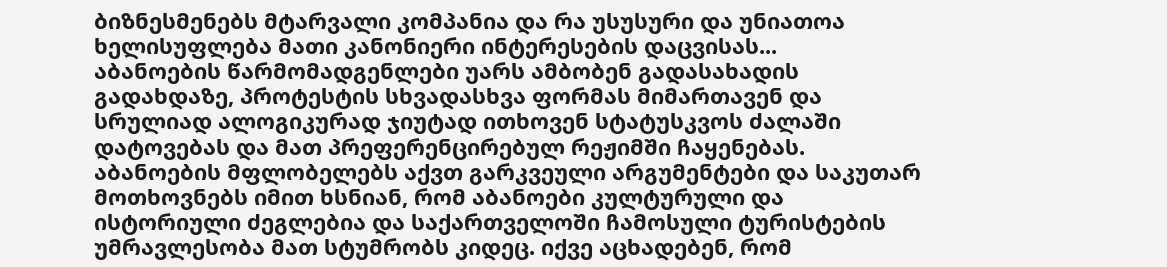ბიზნესმენებს მტარვალი კომპანია და რა უსუსური და უნიათოა ხელისუფლება მათი კანონიერი ინტერესების დაცვისას...
აბანოების წარმომადგენლები უარს ამბობენ გადასახადის გადახდაზე, პროტესტის სხვადასხვა ფორმას მიმართავენ და სრულიად ალოგიკურად ჯიუტად ითხოვენ სტატუსკვოს ძალაში დატოვებას და მათ პრეფერენცირებულ რეჟიმში ჩაყენებას.
აბანოების მფლობელებს აქვთ გარკვეული არგუმენტები და საკუთარ მოთხოვნებს იმით ხსნიან, რომ აბანოები კულტურული და ისტორიული ძეგლებია და საქართველოში ჩამოსული ტურისტების უმრავლესობა მათ სტუმრობს კიდეც. იქვე აცხადებენ, რომ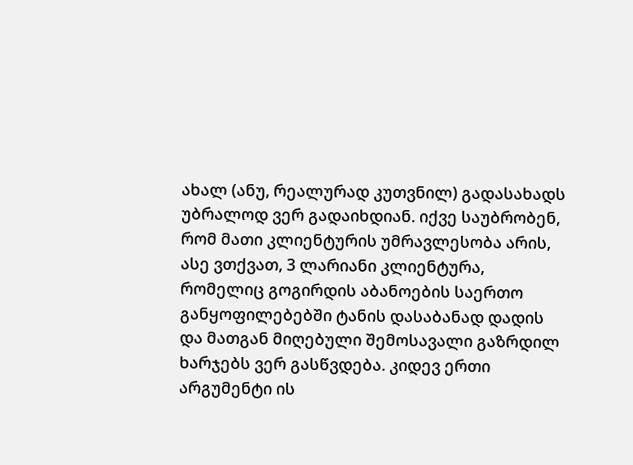ახალ (ანუ, რეალურად კუთვნილ) გადასახადს უბრალოდ ვერ გადაიხდიან. იქვე საუბრობენ, რომ მათი კლიენტურის უმრავლესობა არის, ასე ვთქვათ, 3 ლარიანი კლიენტურა, რომელიც გოგირდის აბანოების საერთო განყოფილებებში ტანის დასაბანად დადის და მათგან მიღებული შემოსავალი გაზრდილ ხარჯებს ვერ გასწვდება. კიდევ ერთი არგუმენტი ის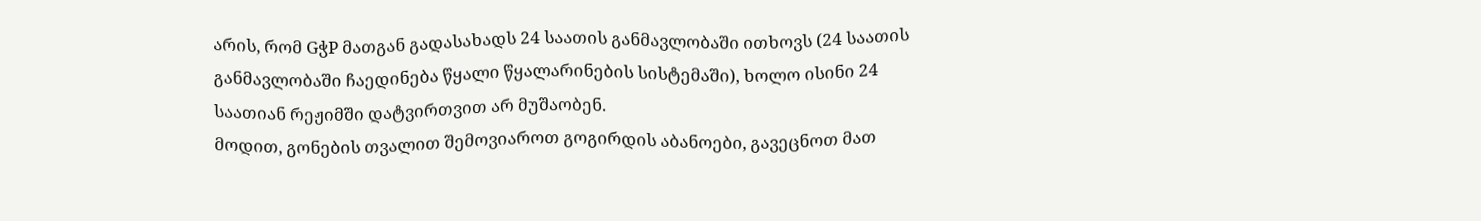არის, რომ GჭP მათგან გადასახადს 24 საათის განმავლობაში ითხოვს (24 საათის განმავლობაში ჩაედინება წყალი წყალარინების სისტემაში), ხოლო ისინი 24 საათიან რეჟიმში დატვირთვით არ მუშაობენ.
მოდით, გონების თვალით შემოვიაროთ გოგირდის აბანოები, გავეცნოთ მათ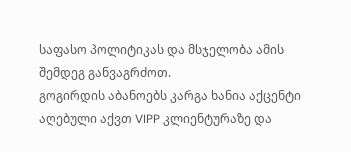საფასო პოლიტიკას და მსჯელობა ამის შემდეგ განვაგრძოთ.
გოგირდის აბანოებს კარგა ხანია აქცენტი აღებული აქვთ VIPP კლიენტურაზე და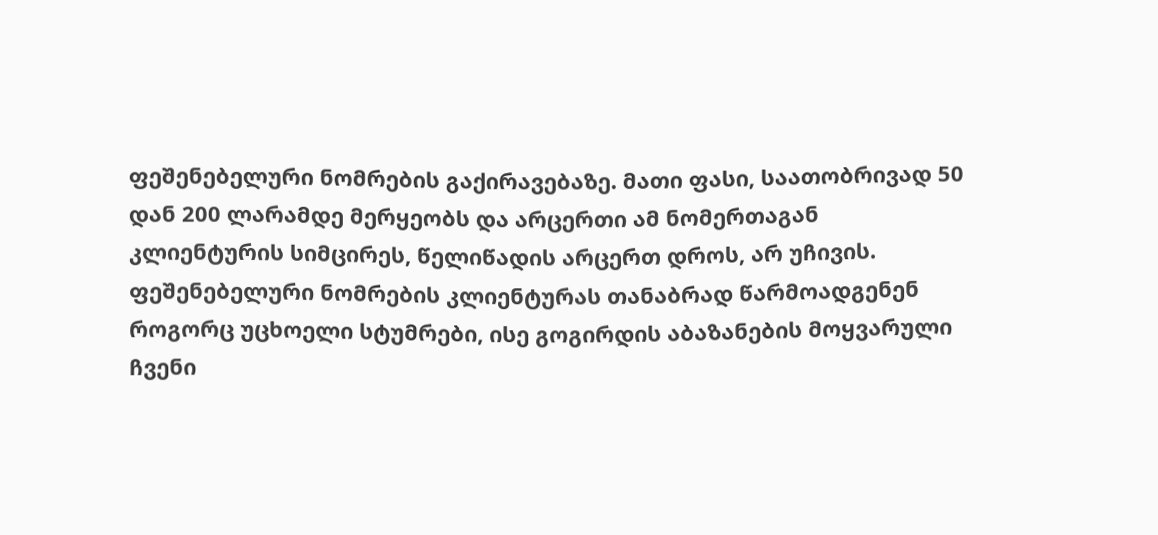ფეშენებელური ნომრების გაქირავებაზე. მათი ფასი, საათობრივად 50 დან 200 ლარამდე მერყეობს და არცერთი ამ ნომერთაგან კლიენტურის სიმცირეს, წელიწადის არცერთ დროს, არ უჩივის. ფეშენებელური ნომრების კლიენტურას თანაბრად წარმოადგენენ როგორც უცხოელი სტუმრები, ისე გოგირდის აბაზანების მოყვარული ჩვენი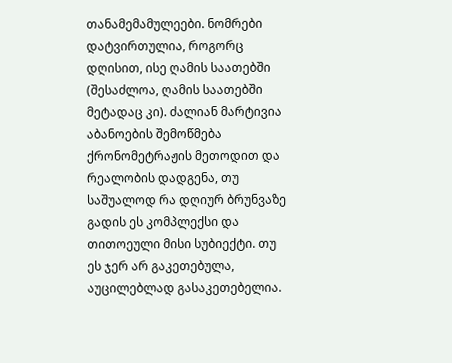თანამემამულეები. ნომრები დატვირთულია, როგორც დღისით, ისე ღამის საათებში (შესაძლოა, ღამის საათებში მეტადაც კი). ძალიან მარტივია აბანოების შემოწმება ქრონომეტრაჟის მეთოდით და რეალობის დადგენა, თუ საშუალოდ რა დღიურ ბრუნვაზე გადის ეს კომპლექსი და თითოეული მისი სუბიექტი. თუ ეს ჯერ არ გაკეთებულა, აუცილებლად გასაკეთებელია.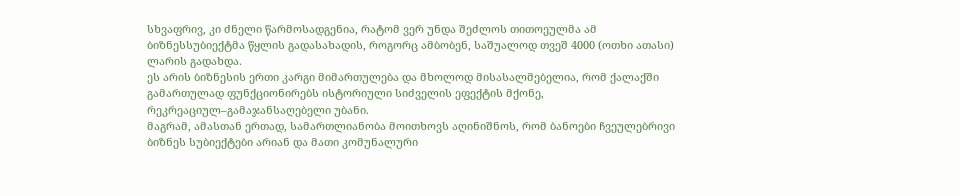სხვაფრივ, კი ძნელი წარმოსადგენია, რატომ ვერ უნდა შეძლოს თითოეულმა ამ ბიზნესსუბიექტმა წყლის გადასახადის, როგორც ამბობენ, საშუალოდ თვეშ 4000 (ოთხი ათასი) ლარის გადახდა.
ეს არის ბიზნესის ერთი კარგი მიმართულება და მხოლოდ მისასალმებელია, რომ ქალაქში გამართულად ფუნქციონირებს ისტორიული სიძველის ეფექტის მქონე, რეკრეაციულ–გამაჯანსაღებელი უბანი.
მაგრამ, ამასთან ერთად, სამართლიანობა მოითხოვს აღინიშნოს, რომ ბანოები ჩვეულებრივი ბიზნეს სუბიექტები არიან და მათი კომუნალური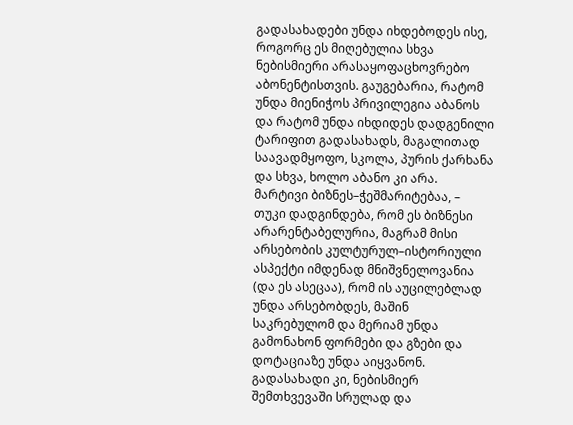გადასახადები უნდა იხდებოდეს ისე, როგორც ეს მიღებულია სხვა ნებისმიერი არასაყოფაცხოვრებო აბონენტისთვის. გაუგებარია, რატომ უნდა მიენიჭოს პრივილეგია აბანოს და რატომ უნდა იხდიდეს დადგენილი ტარიფით გადასახადს, მაგალითად საავადმყოფო, სკოლა, პურის ქარხანა და სხვა, ხოლო აბანო კი არა.
მარტივი ბიზნეს–ჭეშმარიტებაა, – თუკი დადგინდება, რომ ეს ბიზნესი არარენტაბელურია, მაგრამ მისი არსებობის კულტურულ–ისტორიული ასპექტი იმდენად მნიშვნელოვანია (და ეს ასეცაა), რომ ის აუცილებლად უნდა არსებობდეს, მაშინ საკრებულომ და მერიამ უნდა გამონახონ ფორმები და გზები და დოტაციაზე უნდა აიყვანონ. გადასახადი კი, ნებისმიერ შემთხვევაში სრულად და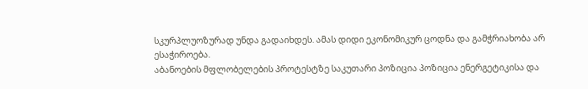სკურპლუოზურად უნდა გადაიხდეს. ამას დიდი ეკონომიკურ ცოდნა და გამჭრიახობა არ ესაჭიროება.
აბანოების მფლობელების პროტესტზე საკუთარი პოზიცია პოზიცია ენერგეტიკისა და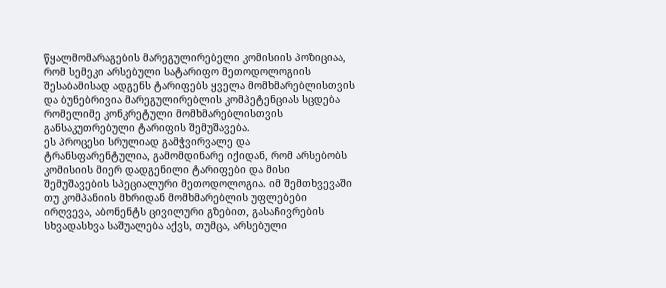წყალმომარაგების მარეგულირებელი კომისიის პოზიციაა, რომ სემეკი არსებული სატარიფო მეთოდოლოგიის შესაბამისად ადგენს ტარიფებს ყველა მომხმარებლისთვის და ბუნებრივია მარეგულირებლის კომპეტენციას სცდება რომელიმე კონკრეტული მომხმარებლისთვის განსაკუთრებული ტარიფის შემუშავება.
ეს პროცესი სრულიად გამჭვირვალე და ტრანსფარენტულია, გამომდინარე იქიდან, რომ არსებობს კომისიის მიერ დადგენილი ტარიფები და მისი შემუშავების სპეციალური მეთოდოლოგია. იმ შემთხვევაში თუ კომპანიის მხრიდან მომხმარებლის უფლებები ირღვევა, აბონენტს ცივილური გზებით, გასაჩივრების სხვადასხვა საშუალება აქვს, თუმცა, არსებული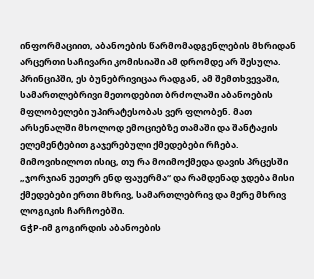ინფორმაციით, აბანოების წარმომადგენლების მხრიდან არცერთი საჩივარი კომისიაში ამ დრომდე არ შესულა. პრინციპში, ეს ბუნებრივიცაა რადგან, ამ შემთხვევაში, სამართლებრივი მეთოდებით ბრძოლაში აბანოების მფლობელები უპირატესობას ვერ ფლობენ. მათ არსენალში მხოლოდ ემოციებზე თამაში და შანტაჟის ელემენტებით გაჯერებული ქმედებები რჩება.
მიმოვიხილოთ ისიც, თუ რა მოიმოქმედა დავის პრცესში „ჯორჯიან უეთერ ენდ ფაუერმა“ და რამდენად ჯდება მისი ქმედებები ერთი მხრივ, სამართლებრივ და მერე მხრივ ლოგიკის ჩარჩოებში.
GჭP-იმ გოგირდის აბანოების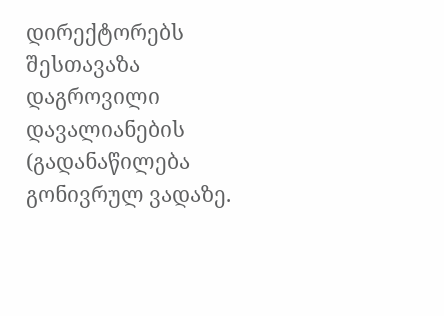დირექტორებს შესთავაზა დაგროვილი დავალიანების (გადანაწილება გონივრულ ვადაზე.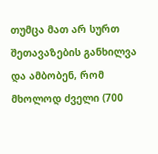თუმცა მათ არ სურთ შეთავაზების განხილვა და ამბობენ, რომ მხოლოდ ძველი (700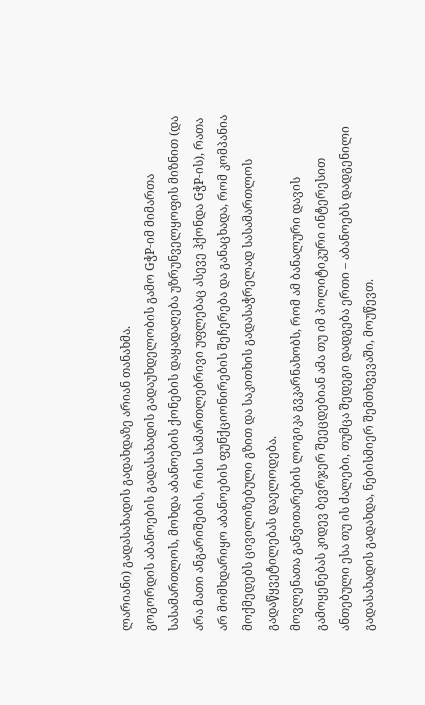ლარიანი) გადასახადის გადახდაზე არიან თანახმა.
გოგორდის აბანოების გადასახადის გადაუხდელობის გამო GჭP-იმ მიმართა სასამართლოს, მოხდა აბანოების ქონების დაყადაღება უზრუნველყოფის მიზნით (და არა მათი ანგარიშების, რისი სამართლებრივი უფლებაც ასევე ჰქონდა GჭP-ის), რათა არ მომხდარიყო აბანოების ფუნქციონირების შეჩერება და განაცხადა, რომ კომპანია მოქმედებს ცივილიზებული გზით და საკითხის გადასაჭრელად სასამართლოს გადაწყვეტილებას დაელოდება.
მოვლენათა განვითარების ლოგიკა გვკარნახობს, რომ ამ ბანალური დავის გამოყენებას კიდევ ბევრჯერ შეეცდებიან ამა თუ იმ პოლიტიკური ინტერესით ანთებული ესა თუ ის ძალები, თუმცა შედეგი დადგება ერთი – აბანოებს დადგენილი გადასახადის გადახდა, ნებისმიერ შემთხვევაში, მოუწევთ.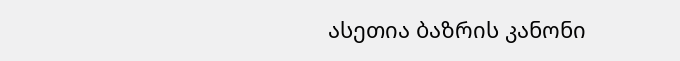ასეთია ბაზრის კანონი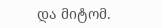და მიტომ.